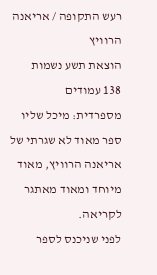רעש התקופה / אריאנה הרוויץ
הוצאת תשע נשמות
138 עמודים
מספרדית: מיכל שליו
ספר מאוד לא שגרתי של אריאנה הרוויץ, מאוד מיוחד ומאוד מאתגר לקריאה.
לפני שניכנס לספר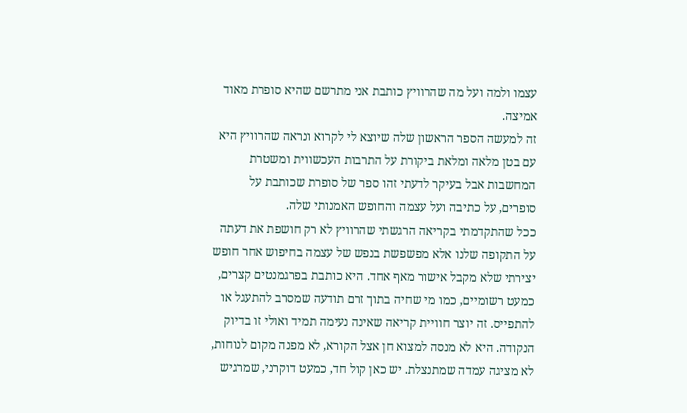עצמו ולמה ועל מה שהרוויץ כותבת אני מתרשם שהיא סופרת מאוד אמיצה.
זה למעשה הספר הראשון שלה שיוצא לי לקרוא ונראה שהרוויץ היא עם בטן מלאה ומלאת ביקורת על התרבות העכשווית ומשטרת המחשבות אבל בעיקר לדעתי זהו ספר של סופרת שכותבת על סופרים, על כתיבה ועל עצמה והחופש האמנותי שלה.
ככל שהתקדמתי בקריאה הרגשתי שהרוויץ לא רק חושפת את דעתה על התקופה שלנו אלא מפשפשת בנפש של עצמה בחיפוש אחר חופש יצירתי שלא מקבל אישור מאף אחד. היא כותבת בפרגמנטים קצרים, כמעט רשומיים, כמו מי שחיה בתוך זרם תודעה שמסרב להתעגל או להתפייס. זה יוצר חוויית קריאה שאינה נעימה תמיד ואולי זו בדיוק הנקודה. היא לא מנסה למצוא חן אצל הקורא, לא מפנה מקום לנוחות, לא מציגה עמדה שמתנצלת. יש כאן קול חד, כמעט דוקרני, שמרגיש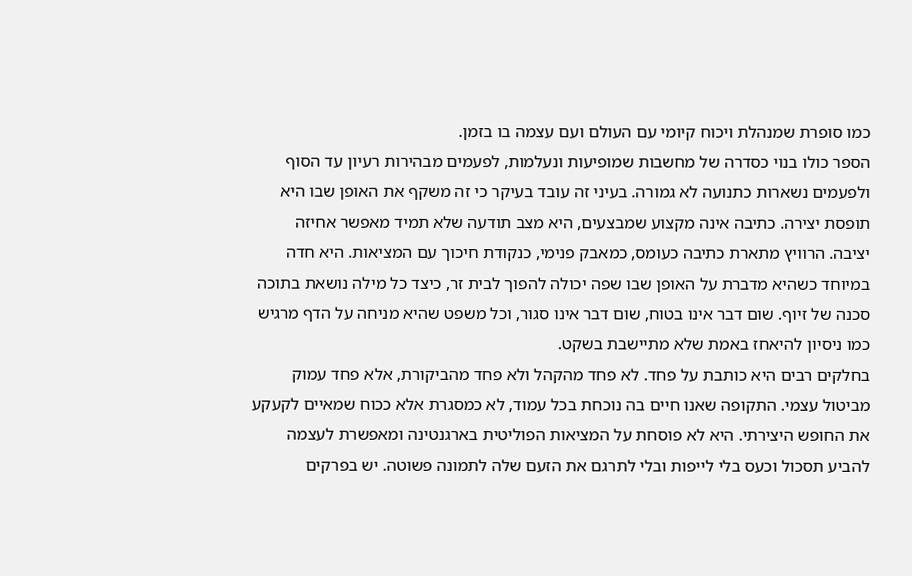כמו סופרת שמנהלת ויכוח קיומי עם העולם ועם עצמה בו בזמן.
הספר כולו בנוי כסדרה של מחשבות שמופיעות ונעלמות, לפעמים מבהירות רעיון עד הסוף ולפעמים נשארות כתנועה לא גמורה. בעיני זה עובד בעיקר כי זה משקף את האופן שבו היא תופסת יצירה. כתיבה אינה מקצוע שמבצעים, היא מצב תודעה שלא תמיד מאפשר אחיזה יציבה. הרוויץ מתארת כתיבה כעומס, כמאבק פנימי, כנקודת חיכוך עם המציאות. היא חדה במיוחד כשהיא מדברת על האופן שבו שפה יכולה להפוך לבית זר, כיצד כל מילה נושאת בתוכה סכנה של זיוף. שום דבר אינו בטוח, שום דבר אינו סגור, וכל משפט שהיא מניחה על הדף מרגיש כמו ניסיון להיאחז באמת שלא מתיישבת בשקט.
בחלקים רבים היא כותבת על פחד. לא פחד מהקהל ולא פחד מהביקורת, אלא פחד עמוק מביטול עצמי. התקופה שאנו חיים בה נוכחת בכל עמוד, לא כמסגרת אלא ככוח שמאיים לקעקע את החופש היצירתי. היא לא פוסחת על המציאות הפוליטית בארגנטינה ומאפשרת לעצמה להביע תסכול וכעס בלי לייפות ובלי לתרגם את הזעם שלה לתמונה פשוטה. יש בפרקים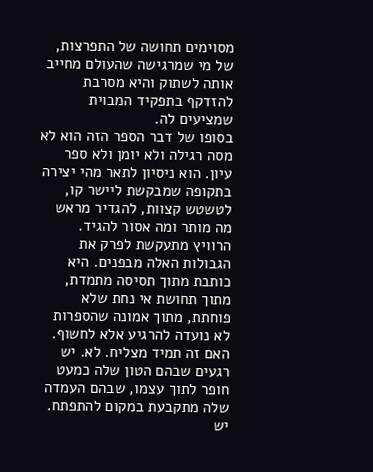מסוימים תחושה של התפרצות, של מי שמרגישה שהעולם מחייב אותה לשתוק והיא מסרבת להזדקף בתפקיד המבוית שמציעים לה.
בסופו של דבר הספר הזה הוא לא מסה רגילה ולא יומן ולא ספר עיון. הוא ניסיון לתאר מהי יצירה בתקופה שמבקשת ליישר קו, לטשטש קצוות, להגדיר מראש מה מותר ומה אסור להגיד. הרוויץ מתעקשת לפרק את הגבולות האלה מבפנים. היא כותבת מתוך תסיסה מתמדת, מתוך תחושת אי נחת שלא פוחתת, מתוך אמונה שהספרות לא נועדה להרגיע אלא לחשוף.
האם זה תמיד מצליח. לא. יש רגעים שבהם הטון שלה כמעט חופר לתוך עצמו, שבהם העמדה שלה מתקבעת במקום להתפתח. יש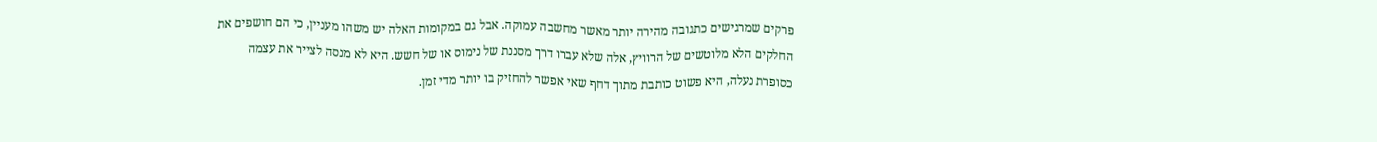פרקים שמרגישים כתגובה מהירה יותר מאשר מחשבה עמוקה. אבל גם במקומות האלה יש משהו מעניין, כי הם חושפים את החלקים הלא מלוטשים של הרוויץ, אלה שלא עברו דרך מסננת של נימוס או של חשש. היא לא מנסה לצייר את עצמה כסופרת נעלה, היא פשוט כותבת מתוך דחף שאי אפשר להחזיק בו יותר מדי זמן.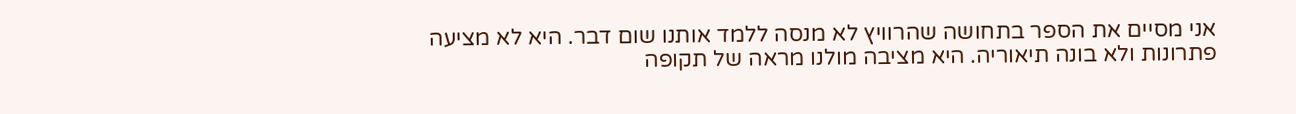אני מסיים את הספר בתחושה שהרוויץ לא מנסה ללמד אותנו שום דבר. היא לא מציעה פתרונות ולא בונה תיאוריה. היא מציבה מולנו מראה של תקופה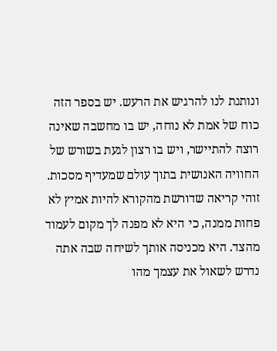ונותנת לנו להרגיש את הרעש. יש בספר הזה כוח של אמת לא נוחה, יש בו מחשבה שאינה רוצה להתיישר, ויש בו רצון לגעת בשורש של החוויה האנושית בתוך עולם שמעדיף מסכות.
זוהי קריאה שדורשת מהקורא להיות אמיץ לא פחות ממנה, כי היא לא מפנה לך מקום לעמוד מהצד. היא מכניסה אותך לשיחה שבה אתה נדרש לשאול את עצמך מהו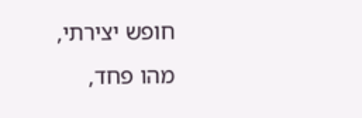חופש יצירתי, מהו פחד,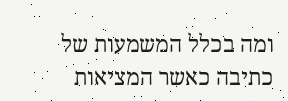ומה בכלל המשמעות של כתיבה כאשר המציאות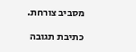מסביב צורחת.

כתיבת תגובה